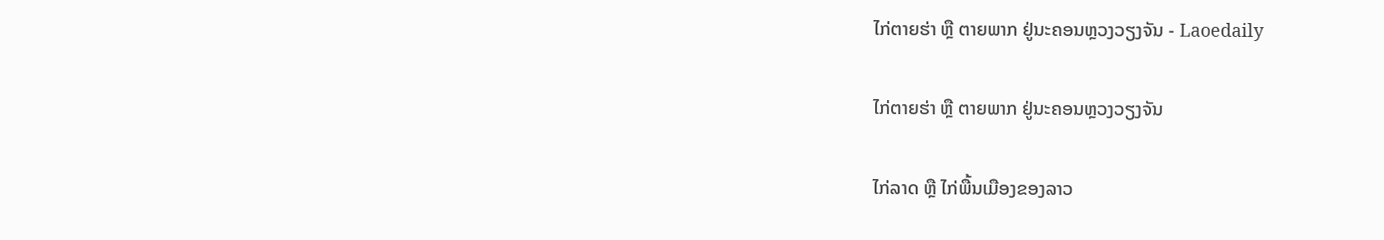ໄກ່ຕາຍຮ່າ ຫຼື ຕາຍພາກ ຢູ່ນະຄອນຫຼວງວຽງຈັນ - Laoedaily

ໄກ່ຕາຍຮ່າ ຫຼື ຕາຍພາກ ຢູ່ນະຄອນຫຼວງວຽງຈັນ

ໄກ່ລາດ ຫຼື ໄກ່ພື້ນເມືອງຂອງລາວ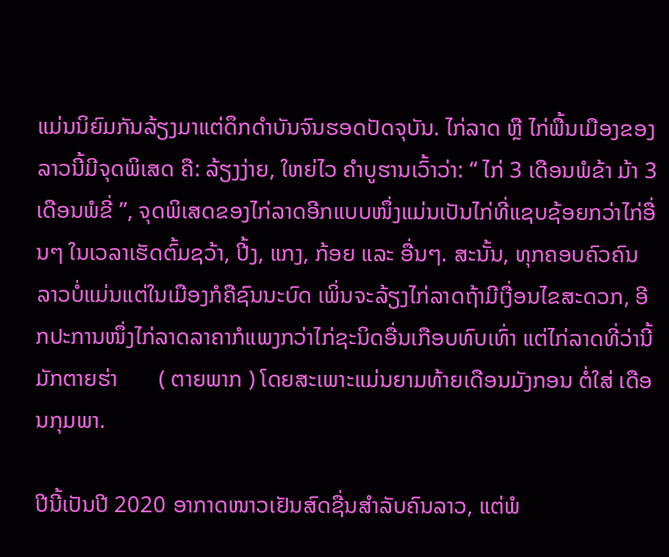ແມ່ນນິຍົມກັນລ້ຽງມາແຕ່ດຶກດຳບັນຈົນຮອດປັດຈຸບັນ. ໄກ່ລາດ ຫຼື ໄກ່ພື້ນເມືອງຂອງລາວນີ້ມີຈຸດພິເສດ ຄື: ລ້ຽງງ່າຍ, ໃຫຍ່ໄວ ຄຳບູຮານເວົ້າວ່າ: “ ໄກ່ 3 ເດືອນພໍຂ້າ ມ້າ 3 ເດືອນພໍຂີ່ ”, ຈຸດພິເສດຂອງໄກ່ລາດອີກແບບໜຶ່ງແມ່ນເປັນໄກ່ທີ່ແຊບຊ້ອຍກວ່າໄກ່ອື່ນໆ ໃນເວລາເຮັດຕົ້ມຊວ້າ, ປີ້ງ, ແກງ, ກ້ອຍ ແລະ ອື່ນໆ. ສະນັ້ນ, ທຸກຄອບຄົວຄົນລາວບໍ່ແມ່ນແຕ່ໃນເມືອງກໍຄືຊົນນະບົດ ເພິ່ນຈະລ້ຽງໄກ່ລາດຖ້າມີເງື່ອນໄຂສະດວກ, ອີກປະການໜຶ່ງໄກ່ລາດລາຄາກໍແພງກວ່າໄກ່ຊະນິດອື່ນເກືອບທົບເທົ່າ ແຕ່ໄກ່ລາດທີ່ວ່ານີ້ມັກຕາຍຮ່າ       ( ຕາຍພາກ ) ໂດຍສະເພາະແມ່ນຍາມທ້າຍເດືອນມັງກອນ ຕໍ່ໃສ່ ເດືອນກຸມພາ.

ປີນີ້ເປັນປີ 2020 ອາກາດໜາວເຢັນສົດຊື່ນສຳລັບຄົນລາວ, ແຕ່ພໍ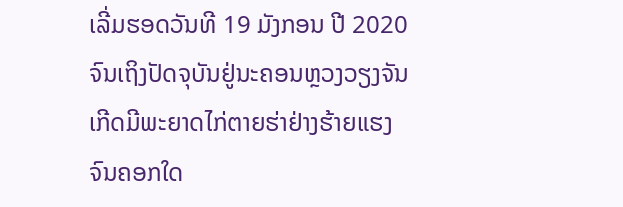ເລີ່ມຮອດວັນທີ 19 ມັງກອນ ປີ 2020 ຈົນເຖິງປັດຈຸບັນຢູ່ນະຄອນຫຼວງວຽງຈັນ ເກີດມີພະຍາດໄກ່ຕາຍຮ່າຢ່າງຮ້າຍແຮງຈົນຄອກໃດ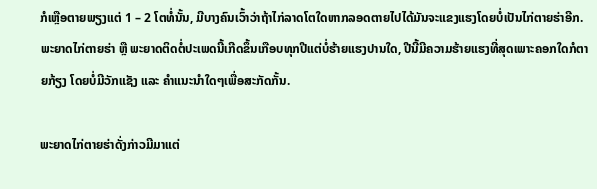ກໍເຫຼືອຕາຍພຽງແຕ່ 1 – 2 ໂຕທໍ່ນັ້ນ, ມີບາງຄົນເວົ້າວ່າຖ້າໄກ່ລາດໂຕໃດຫາກລອດຕາຍໄປໄດ້ມັນຈະແຂງແຮງໂດຍບໍ່ເປັນໄກ່ຕາຍຮ່າອີກ. ພະຍາດໄກ່ຕາຍຮ່າ ຫຼື ພະຍາດຕິດຕໍ່ປະເພດນີ້ເກີດຂຶ້ນເກືອບທຸກປີແຕ່ບໍ່ຮ້າຍແຮງປານໃດ, ປີນີ້ມີຄວາມຮ້າຍແຮງທີ່ສຸດເພາະຄອກໃດກໍຕາຍກ້ຽງ ໂດຍບໍ່ມີວັກແຊັງ ແລະ ຄຳແນະນຳໃດໆເພື່ອສະກັດກັ້ນ.

ພະຍາດໄກ່ຕາຍຮ່າດັ່ງກ່າວມີມາແຕ່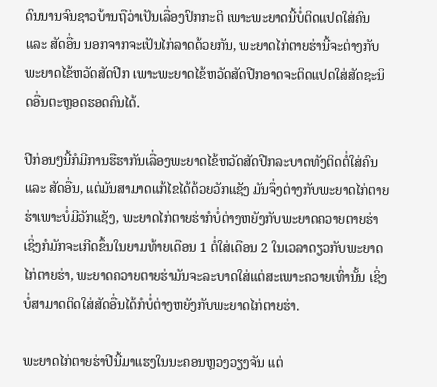ດົນນານຈົນຊາວບ້ານຖືວ່າເປັນເລື່ອງປົກກະຕິ ເພາະພະຍາດນີ້ບໍ່ຕິດແປດໃສ່ຄົນ ແລະ ສັດອື່ນ ນອກຈາກຈະເປັນໄກ່ລາດດ້ວຍກັນ, ພະຍາດໄກ່ຕາຍຮ່ານີ້ຈະຕ່າງກັບພະຍາດໄຂ້ຫວັດສັດປີກ ເພາະພະຍາດໄຂ້ຫວັດສັດປີກອາດຈະຕິດແປດໃສ່ສັດຊະນິດອື່ນຕະຫຼອດຮອດຄົນໄດ້.

ປີກ່ອນໆນີ້ກໍມີການຮືຮາກັນເລື່ອງພະຍາດໄຂ້ຫວັດສັດປີກລະບາດທັງຕິດຕໍ່ໃສ່ຄົນ ແລະ ສັດອື່ນ, ແຕ່ມັນສາມາດແກ້ໄຂໄດ້ດ້ວຍວັກແຊັງ ມັນຈຶ່ງຕ່າງກັບພະຍາດໄກ່ຕາຍຮ່າເພາະບໍ່ມີວັກແຊັງ, ພະຍາດໄກ່ຕາຍຮ່າກໍບໍ່ຕ່າງຫຍັງກັບພະຍາດຄວາຍຕາຍຮ່າ ເຊິ່ງກໍມັກຈະເກີດຂຶ້ນໃນຍາມທ້າຍເດືອນ 1 ຕໍ່ໃສ່ເດືອນ 2 ໃນເວລາດຽວກັບພະຍາດໄກ່ຕາຍຮ່າ, ພະຍາດຄວາຍຕາຍຮ່າມັນຈະລະບາດໃສ່ແຕ່ສະເພາະຄວາຍເທົ່ານັ້ນ ເຊິ່ງບໍ່ສາມາດຕິດໃສ່ສັດອື່ນໄດ້ກໍບໍ່ຕ່າງຫຍັງກັບພະຍາດໄກ່ຕາຍຮ່າ.

ພະຍາດໄກ່ຕາຍຮ່າປີນີ້ມາແຮງໃນນະຄອນຫຼວງວຽງຈັນ ແຕ່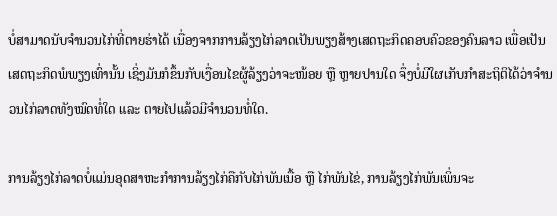ບໍ່ສາມາດນັບຈຳນວນໄກ່ທີ່ຕາຍຮ່າໄດ້ ເນື່ອງຈາກການລ້ຽງໄກ່ລາດເປັນພຽງສ້າງເສດຖະກິດຄອບຄົວຂອງຄົນລາວ ເພື່ອເປັນເສດຖະກິດພໍພຽງເທົ່ານັ້ນ ເຊິ່ງມັນກໍຂຶ້ນກັບເງື່ອນໄຂຜູ້ລ້ຽງວ່າຈະໜ້ອຍ ຫຼື ຫຼາຍປານໃດ ຈຶ່ງບໍ່ມີໃຜເກັບກຳສະຖິຕິໄດ້ວ່າຈຳນວນໄກ່ລາດທັງໝົດທໍ່ໃດ ແລະ ຕາຍໄປແລ້ວມີຈຳນວນທໍ່ໃດ.

ການລ້ຽງໄກ່ລາດບໍ່ແມ່ນອຸດສາຫະກຳການລ້ຽງໄກ່ຄືກັບໄກ່ພັນເນື້ອ ຫຼື ໄກ່ພັນໄຂ່, ການລ້ຽງໄກ່ພັນເພິ່ນຈະ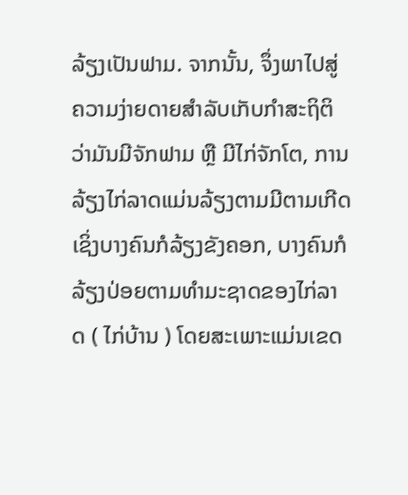ລ້ຽງເປັນຟາມ. ຈາກນັ້ນ, ຈຶ່ງພາໄປສູ່ຄວາມງ່າຍດາຍສຳລັບເກັບກຳສະຖິຕິວ່າມັນມີຈັກຟາມ ຫຼື ມີໄກ່ຈັກໂຕ, ການລ້ຽງໄກ່ລາດແມ່ນລ້ຽງຕາມມີຕາມເກີດ ເຊິ່ງບາງຄົນກໍລ້ຽງຂັງຄອກ, ບາງຄົນກໍລ້ຽງປ່ອຍຕາມທຳມະຊາດຂອງໄກ່ລາດ ( ໄກ່ບ້ານ ) ໂດຍສະເພາະແມ່ນເຂດ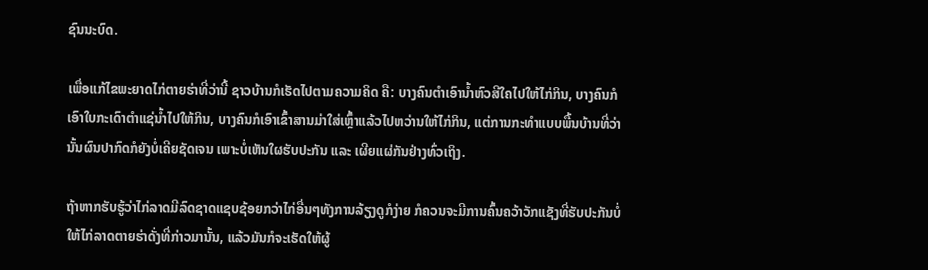ຊົນນະບົດ.

ເພື່ອແກ້ໄຂພະຍາດໄກ່ຕາຍຮ່າທີ່ວ່ານີ້ ຊາວບ້ານກໍເຮັດໄປຕາມຄວາມຄິດ ຄື: ບາງຄົນຕຳເອົານ້ຳຫົວສີໃຄໄປໃຫ້ໄກ່ກິນ, ບາງຄົນກໍເອົາໃບກະເດົາຕຳແຊ່ນ້ຳໄປໃຫ້ກິນ, ບາງຄົນກໍເອົາເຂົ້າສານມ່າໃສ່ເຫຼົ້າແລ້ວໄປຫວ່ານໃຫ້ໄກ່ກິນ, ແຕ່ການກະທຳແບບພື້ນບ້ານທີ່ວ່ານັ້ນຜົນປາກົດກໍຍັງບໍ່ເຄີຍຊັດເຈນ ເພາະບໍ່ເຫັນໃຜຮັບປະກັນ ແລະ ເຜີຍແຜ່ກັນຢ່າງທົ່ວເຖິງ.

ຖ້າຫາກຮັບຮູ້ວ່າໄກ່ລາດມີລົດຊາດແຊບຊ້ອຍກວ່າໄກ່ອື່ນໆທັງການລ້ຽງດູກໍງ່າຍ ກໍຄວນຈະມີການຄົ້ນຄວ້າວັກແຊັງທີ່ຮັບປະກັນບໍ່ໃຫ້ໄກ່ລາດຕາຍຮ່າດັ່ງທີ່ກ່າວມານັ້ນ, ແລ້ວມັນກໍຈະເຮັດໃຫ້ຜູ້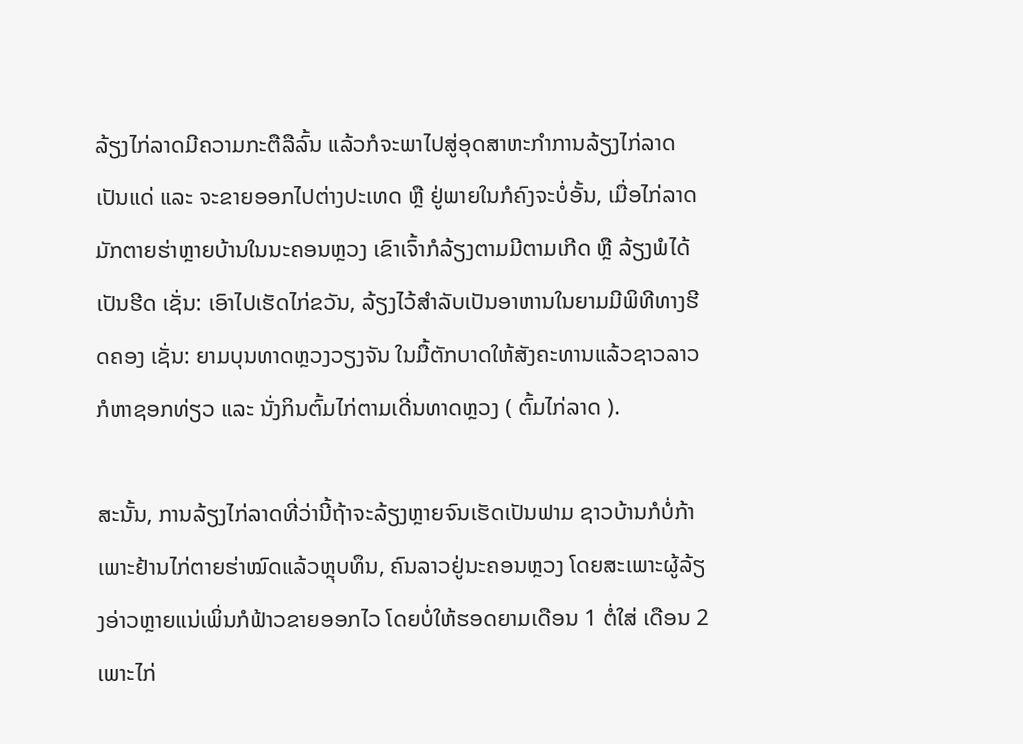ລ້ຽງໄກ່ລາດມີຄວາມກະຕືລືລົ້ນ ແລ້ວກໍຈະພາໄປສູ່ອຸດສາຫະກຳການລ້ຽງໄກ່ລາດເປັນແດ່ ແລະ ຈະຂາຍອອກໄປຕ່າງປະເທດ ຫຼື ຢູ່ພາຍໃນກໍຄົງຈະບໍ່ອັ້ນ, ເມື່ອໄກ່ລາດມັກຕາຍຮ່າຫຼາຍບ້ານໃນນະຄອນຫຼວງ ເຂົາເຈົ້າກໍລ້ຽງຕາມມີຕາມເກີດ ຫຼື ລ້ຽງພໍໄດ້ເປັນຮີດ ເຊັ່ນ: ເອົາໄປເຮັດໄກ່ຂວັນ, ລ້ຽງໄວ້ສຳລັບເປັນອາຫານໃນຍາມມີພິທີທາງຮີດຄອງ ເຊັ່ນ: ຍາມບຸນທາດຫຼວງວຽງຈັນ ໃນມື້ຕັກບາດໃຫ້ສັງຄະທານແລ້ວຊາວລາວກໍຫາຊອກທ່ຽວ ແລະ ນັ່ງກິນຕົ້ມໄກ່ຕາມເດີ່ນທາດຫຼວງ ( ຕົ້ມໄກ່ລາດ ).

ສະນັ້ນ, ການລ້ຽງໄກ່ລາດທີ່ວ່ານີ້ຖ້າຈະລ້ຽງຫຼາຍຈົນເຮັດເປັນຟາມ ຊາວບ້ານກໍບໍ່ກ້າເພາະຢ້ານໄກ່ຕາຍຮ່າໝົດແລ້ວຫຼຸບທຶນ, ຄົນລາວຢູ່ນະຄອນຫຼວງ ໂດຍສະເພາະຜູ້ລ້ຽງອ່າວຫຼາຍແນ່ເພິ່ນກໍຟ້າວຂາຍອອກໄວ ໂດຍບໍ່ໃຫ້ຮອດຍາມເດືອນ 1 ຕໍ່ໃສ່ ເດືອນ 2 ເພາະໄກ່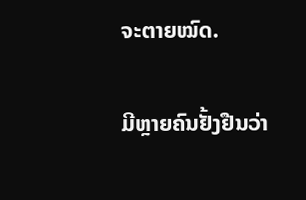ຈະຕາຍໝົດ.

ມີຫຼາຍຄົນຢັ້ງຢືນວ່າ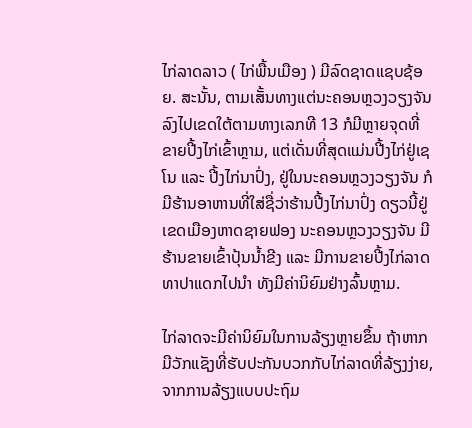ໄກ່ລາດລາວ ( ໄກ່ພື້ນເມືອງ ) ມີລົດຊາດແຊບຊ້ອຍ. ສະນັ້ນ, ຕາມເສັ້ນທາງແຕ່ນະຄອນຫຼວງວຽງຈັນ ລົງໄປເຂດໃຕ້ຕາມທາງເລກທີ 13 ກໍມີຫຼາຍຈຸດທີ່ຂາຍປີ້ງໄກ່ເຂົ້າຫຼາມ, ແຕ່ເດັ່ນທີ່ສຸດແມ່ນປີ້ງໄກ່ຢູ່ເຊໂນ ແລະ ປີ້ງໄກ່ນາປົ່ງ, ຢູ່ໃນນະຄອນຫຼວງວຽງຈັນ ກໍມີຮ້ານອາຫານທີ່ໃສ່ຊື່ວ່າຮ້ານປີ້ງໄກ່ນາປົ່ງ ດຽວນີ້ຢູ່ເຂດເມືອງຫາດຊາຍຟອງ ນະຄອນຫຼວງວຽງຈັນ ມີຮ້ານຂາຍເຂົ້າປຸ້ນນ້ຳຂີງ ແລະ ມີການຂາຍປີ້ງໄກ່ລາດທາປາແດກໄປນຳ ທັງມີຄ່ານິຍົມຢ່າງລົ້ນຫຼາມ.

ໄກ່ລາດຈະມີຄ່ານິຍົມໃນການລ້ຽງຫຼາຍຂຶ້ນ ຖ້າຫາກມີວັກແຊັງທີ່ຮັບປະກັນບວກກັບໄກ່ລາດທີ່ລ້ຽງງ່າຍ, ຈາກການລ້ຽງແບບປະຖົມ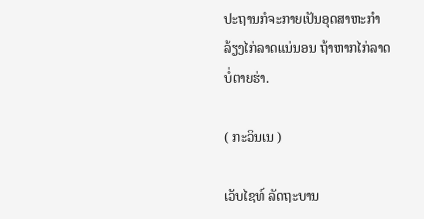ປະຖານກໍຈະກາຍເປັນອຸດສາຫະກຳລ້ຽງໄກ່ລາດແນ່ນອນ ຖ້າຫາກໄກ່ລາດບໍ່ຕາຍຮ່າ.

( ກະວິນເນ )

ເວັບໄຊທ໌ ລັດຖະບານ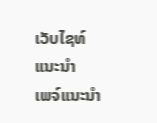ເວັບໄຊທ໌ແນະນຳ
ເພຈ໌ແນະນຳ